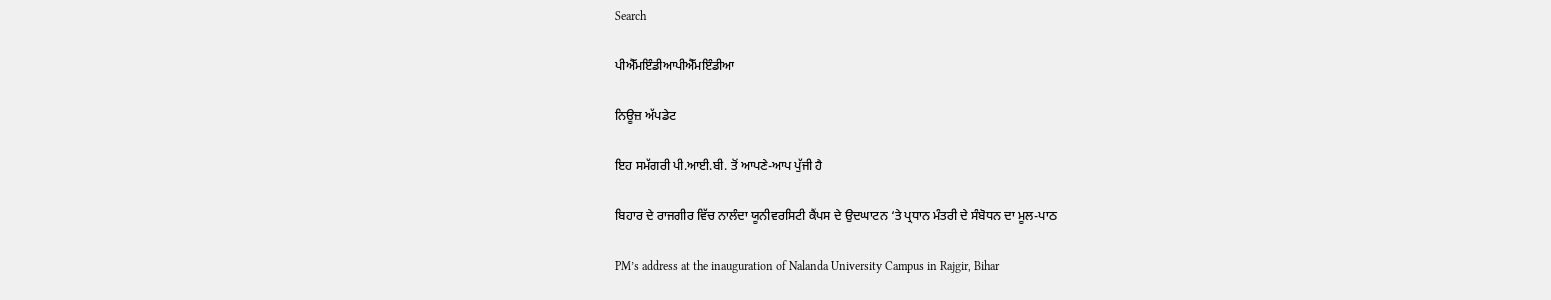Search

ਪੀਐੱਮਇੰਡੀਆਪੀਐੱਮਇੰਡੀਆ

ਨਿਊਜ਼ ਅੱਪਡੇਟ

ਇਹ ਸਮੱਗਰੀ ਪੀ.ਆਈ.ਬੀ. ਤੋਂ ਆਪਣੇ-ਆਪ ਪੁੱਜੀ ਹੈ

ਬਿਹਾਰ ਦੇ ਰਾਜਗੀਰ ਵਿੱਚ ਨਾਲੰਦਾ ਯੂਨੀਵਰਸਿਟੀ ਕੈਂਪਸ ਦੇ ਉਦਘਾਟਨ ‘ਤੇ ਪ੍ਰਧਾਨ ਮੰਤਰੀ ਦੇ ਸੰਬੋਧਨ ਦਾ ਮੂਲ-ਪਾਠ

PM’s address at the inauguration of Nalanda University Campus in Rajgir, Bihar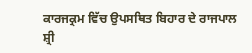ਕਾਰਜਕ੍ਰਮ ਵਿੱਚ ਉਪਸਥਿਤ ਬਿਹਾਰ ਦੇ ਰਾਜਪਾਲ ਸ਼੍ਰੀ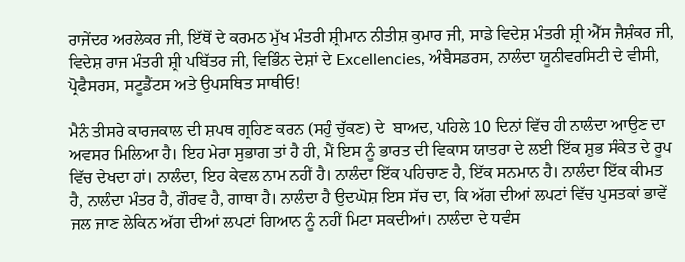ਰਾਜੇਂਦਰ ਅਰਲੇਕਰ ਜੀ, ਇੱਥੋਂ ਦੇ ਕਰਮਠ ਮੁੱਖ ਮੰਤਰੀ ਸ਼੍ਰੀਮਾਨ ਨੀਤੀਸ਼ ਕੁਮਾਰ ਜੀ, ਸਾਡੇ ਵਿਦੇਸ਼ ਮੰਤਰੀ ਸ਼੍ਰੀ ਐੱਸ ਜੈਸ਼ੰਕਰ ਜੀ, ਵਿਦੇਸ਼ ਰਾਜ ਮੰਤਰੀ ਸ਼੍ਰੀ ਪਬਿੱਤਰ ਜੀ, ਵਿਭਿੰਨ ਦੇਸ਼ਾਂ ਦੇ Excellencies, ਅੰਬੈਸਡਰਸ, ਨਾਲੰਦਾ ਯੂਨੀਵਰਸਿਟੀ ਦੇ ਵੀਸੀ, ਪ੍ਰੋਫੈਸਰਸ, ਸਟੂਡੈਂਟਸ ਅਤੇ ਉਪਸਥਿਤ ਸਾਥੀਓ!

ਮੈਨੰ ਤੀਸਰੇ ਕਾਰਜਕਾਲ ਦੀ ਸ਼ਪਥ ਗ੍ਰਹਿਣ ਕਰਨ (ਸਹੁੰ ਚੁੱਕਣ) ਦੇ  ਬਾਅਦ, ਪਹਿਲੇ 10 ਦਿਨਾਂ ਵਿੱਚ ਹੀ ਨਾਲੰਦਾ ਆਉਣ ਦਾ ਅਵਸਰ ਮਿਲਿਆ ਹੈ। ਇਹ ਮੇਰਾ ਸੁਭਾਗ ਤਾਂ ਹੈ ਹੀ, ਮੈਂ ਇਸ ਨੂੰ ਭਾਰਤ ਦੀ ਵਿਕਾਸ ਯਾਤਰਾ ਦੇ ਲਈ ਇੱਕ ਸ਼ੁਭ ਸੰਕੇਤ ਦੇ ਰੂਪ ਵਿੱਚ ਦੇਖਦਾ ਹਾਂ। ਨਾਲੰਦਾ, ਇਹ ਕੇਵਲ ਨਾਮ ਨਹੀਂ ਹੈ। ਨਾਲੰਦਾ ਇੱਕ ਪਹਿਚਾਣ ਹੈ, ਇੱਕ ਸਨਮਾਨ ਹੈ। ਨਾਲੰਦਾ ਇੱਕ ਕੀਮਤ ਹੈ, ਨਾਲੰਦਾ ਮੰਤਰ ਹੈ, ਗੌਰਵ ਹੈ, ਗਾਥਾ ਹੈ। ਨਾਲੰਦਾ ਹੈ ਉਦਘੋਸ਼ ਇਸ ਸੱਚ ਦਾ, ਕਿ ਅੱਗ ਦੀਆਂ ਲਪਟਾਂ ਵਿੱਚ ਪੁਸਤਕਾਂ ਭਾਵੇਂ ਜਲ ਜਾਣ ਲੇਕਿਨ ਅੱਗ ਦੀਆਂ ਲਪਟਾਂ ਗਿਆਨ ਨੂੰ ਨਹੀਂ ਮਿਟਾ ਸਕਦੀਆਂ। ਨਾਲੰਦਾ ਦੇ ਧਵੰਸ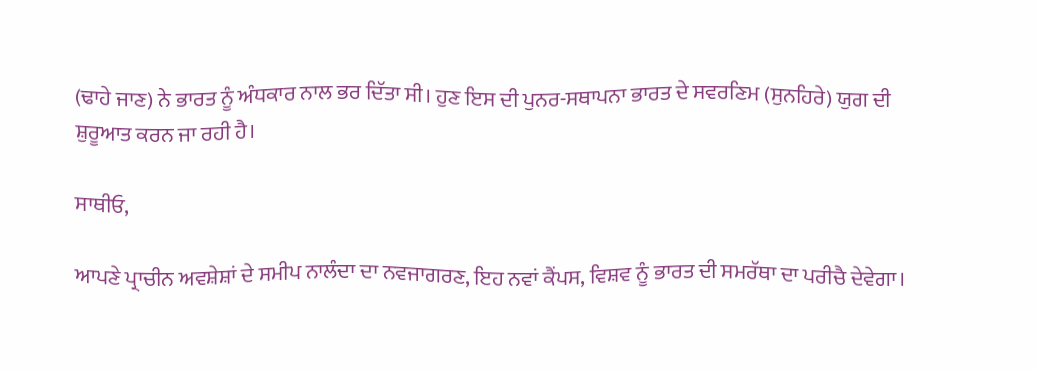(ਢਾਹੇ ਜਾਣ) ਨੇ ਭਾਰਤ ਨੂੰ ਅੰਧਕਾਰ ਨਾਲ ਭਰ ਦਿੱਤਾ ਸੀ। ਹੁਣ ਇਸ ਦੀ ਪੁਨਰ-ਸਥਾਪਨਾ ਭਾਰਤ ਦੇ ਸਵਰਣਿਮ (ਸੁਨਹਿਰੇ) ਯੁਗ ਦੀ ਸ਼ੁਰੂਆਤ ਕਰਨ ਜਾ ਰਹੀ ਹੈ।

ਸਾਥੀਓ,

ਆਪਣੇ ਪ੍ਰਾਚੀਨ ਅਵਸ਼ੇਸ਼ਾਂ ਦੇ ਸਮੀਪ ਨਾਲੰਦਾ ਦਾ ਨਵਜਾਗਰਣ, ਇਹ ਨਵਾਂ ਕੈਂਪਸ, ਵਿਸ਼ਵ ਨੂੰ ਭਾਰਤ ਦੀ ਸਮਰੱਥਾ ਦਾ ਪਰੀਚੈ ਦੇਵੇਗਾ।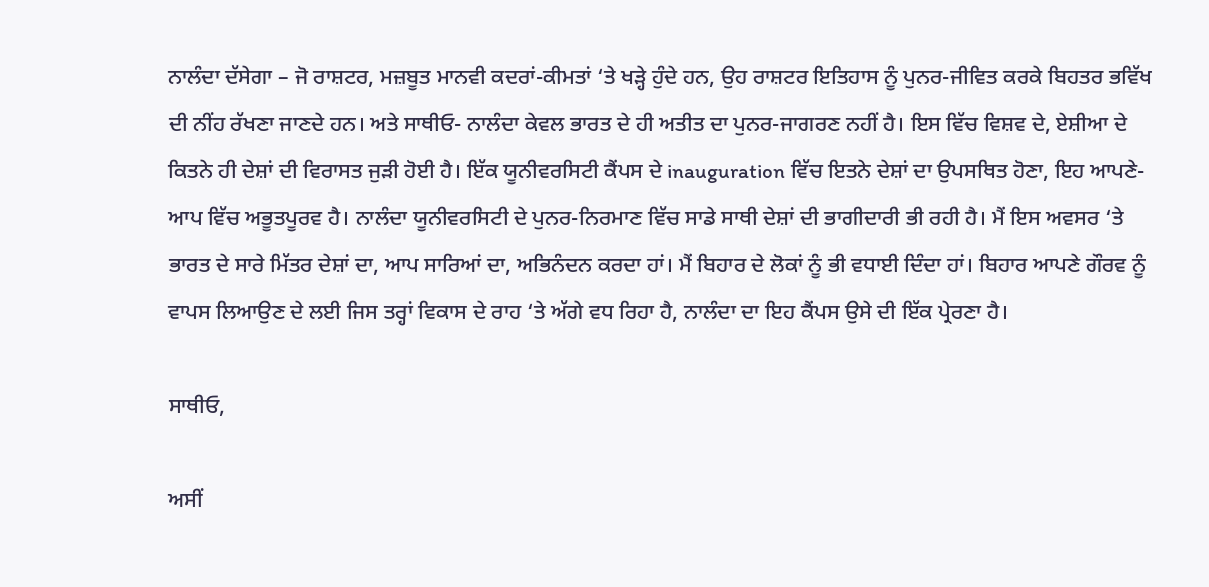ਨਾਲੰਦਾ ਦੱਸੇਗਾ – ਜੋ ਰਾਸ਼ਟਰ, ਮਜ਼ਬੂਤ ਮਾਨਵੀ ਕਦਰਾਂ-ਕੀਮਤਾਂ ‘ਤੇ ਖੜ੍ਹੇ ਹੁੰਦੇ ਹਨ, ਉਹ ਰਾਸ਼ਟਰ ਇਤਿਹਾਸ ਨੂੰ ਪੁਨਰ-ਜੀਵਿਤ ਕਰਕੇ ਬਿਹਤਰ ਭਵਿੱਖ ਦੀ ਨੀਂਹ ਰੱਖਣਾ ਜਾਣਦੇ ਹਨ। ਅਤੇ ਸਾਥੀਓ- ਨਾਲੰਦਾ ਕੇਵਲ ਭਾਰਤ ਦੇ ਹੀ ਅਤੀਤ ਦਾ ਪੁਨਰ-ਜਾਗਰਣ ਨਹੀਂ ਹੈ। ਇਸ ਵਿੱਚ ਵਿਸ਼ਵ ਦੇ, ਏਸ਼ੀਆ ਦੇ ਕਿਤਨੇ ਹੀ ਦੇਸ਼ਾਂ ਦੀ ਵਿਰਾਸਤ ਜੁੜੀ ਹੋਈ ਹੈ। ਇੱਕ ਯੂਨੀਵਰਸਿਟੀ ਕੈਂਪਸ ਦੇ inauguration ਵਿੱਚ ਇਤਨੇ ਦੇਸ਼ਾਂ ਦਾ ਉਪਸਥਿਤ ਹੋਣਾ, ਇਹ ਆਪਣੇ-ਆਪ ਵਿੱਚ ਅਭੂਤਪੂਰਵ ਹੈ। ਨਾਲੰਦਾ ਯੂਨੀਵਰਸਿਟੀ ਦੇ ਪੁਨਰ-ਨਿਰਮਾਣ ਵਿੱਚ ਸਾਡੇ ਸਾਥੀ ਦੇਸ਼ਾਂ ਦੀ ਭਾਗੀਦਾਰੀ ਭੀ ਰਹੀ ਹੈ। ਮੈਂ ਇਸ ਅਵਸਰ ‘ਤੇ ਭਾਰਤ ਦੇ ਸਾਰੇ ਮਿੱਤਰ ਦੇਸ਼ਾਂ ਦਾ, ਆਪ ਸਾਰਿਆਂ ਦਾ, ਅਭਿਨੰਦਨ ਕਰਦਾ ਹਾਂ। ਮੈਂ ਬਿਹਾਰ ਦੇ ਲੋਕਾਂ ਨੂੰ ਭੀ ਵਧਾਈ ਦਿੰਦਾ ਹਾਂ। ਬਿਹਾਰ ਆਪਣੇ ਗੌਰਵ ਨੂੰ ਵਾਪਸ ਲਿਆਉਣ ਦੇ ਲਈ ਜਿਸ ਤਰ੍ਹਾਂ ਵਿਕਾਸ ਦੇ ਰਾਹ ‘ਤੇ ਅੱਗੇ ਵਧ ਰਿਹਾ ਹੈ, ਨਾਲੰਦਾ ਦਾ ਇਹ ਕੈਂਪਸ ਉਸੇ ਦੀ ਇੱਕ ਪ੍ਰੇਰਣਾ ਹੈ।

ਸਾਥੀਓ,

ਅਸੀਂ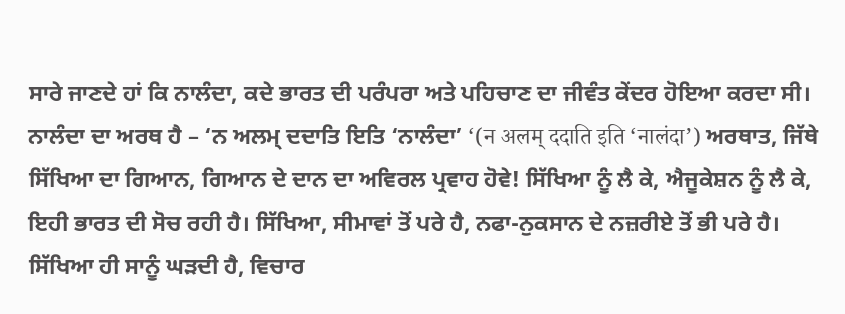ਸਾਰੇ ਜਾਣਦੇ ਹਾਂ ਕਿ ਨਾਲੰਦਾ, ਕਦੇ ਭਾਰਤ ਦੀ ਪਰੰਪਰਾ ਅਤੇ ਪਹਿਚਾਣ ਦਾ ਜੀਵੰਤ ਕੇਂਦਰ ਹੋਇਆ ਕਰਦਾ ਸੀ। ਨਾਲੰਦਾ ਦਾ ਅਰਥ ਹੈ – ‘ਨ ਅਲਮ੍ ਦਦਾਤਿ ਇਤਿ ‘ਨਾਲੰਦਾ’ ‘(न अलम् ददाति इति ‘नालंदा’) ਅਰਥਾਤ, ਜਿੱਥੇ ਸਿੱਖਿਆ ਦਾ ਗਿਆਨ, ਗਿਆਨ ਦੇ ਦਾਨ ਦਾ ਅਵਿਰਲ ਪ੍ਰਵਾਹ ਹੋਵੇ! ਸਿੱਖਿਆ ਨੂੰ ਲੈ ਕੇ, ਐਜੂਕੇਸ਼ਨ ਨੂੰ ਲੈ ਕੇ, ਇਹੀ ਭਾਰਤ ਦੀ ਸੋਚ ਰਹੀ ਹੈ। ਸਿੱਖਿਆ, ਸੀਮਾਵਾਂ ਤੋਂ ਪਰੇ ਹੈ, ਨਫਾ-ਨੁਕਸਾਨ ਦੇ ਨਜ਼ਰੀਏ ਤੋਂ ਭੀ ਪਰੇ ਹੈ। ਸਿੱਖਿਆ ਹੀ ਸਾਨੂੰ ਘੜਦੀ ਹੈ, ਵਿਚਾਰ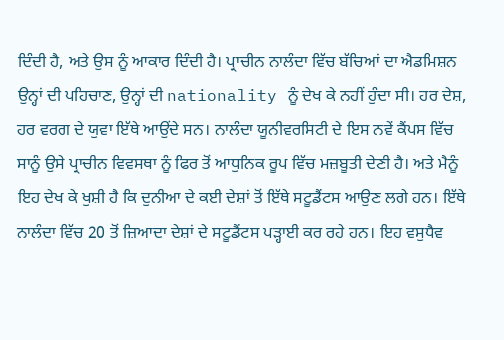ਦਿੰਦੀ ਹੈ, ਅਤੇ ਉਸ ਨੂੰ ਆਕਾਰ ਦਿੰਦੀ ਹੈ। ਪ੍ਰਾਚੀਨ ਨਾਲੰਦਾ ਵਿੱਚ ਬੱਚਿਆਂ ਦਾ ਐਡਮਿਸ਼ਨ ਉਨ੍ਹਾਂ ਦੀ ਪਹਿਚਾਣ, ਉਨ੍ਹਾਂ ਦੀ nationality ਨੂੰ ਦੇਖ ਕੇ ਨਹੀਂ ਹੁੰਦਾ ਸੀ। ਹਰ ਦੇਸ਼, ਹਰ ਵਰਗ ਦੇ ਯੁਵਾ ਇੱਥੇ ਆਉਂਦੇ ਸਨ। ਨਾਲੰਦਾ ਯੂਨੀਵਰਸਿਟੀ ਦੇ ਇਸ ਨਵੇਂ ਕੈਂਪਸ ਵਿੱਚ ਸਾਨੂੰ ਉਸੇ ਪ੍ਰਾਚੀਨ ਵਿਵਸਥਾ ਨੂੰ ਫਿਰ ਤੋਂ ਆਧੁਨਿਕ ਰੂਪ ਵਿੱਚ ਮਜ਼ਬੂਤੀ ਦੇਣੀ ਹੈ। ਅਤੇ ਮੈਨੂੰ ਇਹ ਦੇਖ ਕੇ ਖੁਸ਼ੀ ਹੈ ਕਿ ਦੁਨੀਆ ਦੇ ਕਈ ਦੇਸ਼ਾਂ ਤੋਂ ਇੱਥੇ ਸਟੂਡੈਂਟਸ ਆਉਣ ਲਗੇ ਹਨ। ਇੱਥੇ ਨਾਲੰਦਾ ਵਿੱਚ 20 ਤੋਂ ਜ਼ਿਆਦਾ ਦੇਸ਼ਾਂ ਦੇ ਸਟੂਡੈਂਟਸ ਪੜ੍ਹਾਈ ਕਰ ਰਹੇ ਹਨ। ਇਹ ਵਸੁਧੈਵ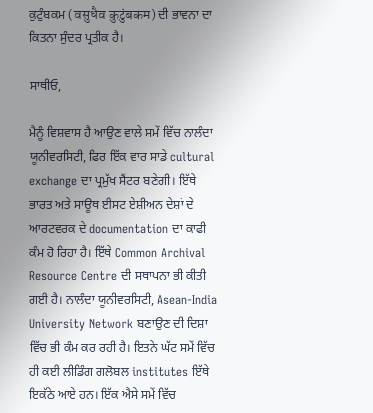ਕੁਟੁੰਬਕਮ (वसुधैव कुटुंबकम) ਦੀ ਭਾਵਨਾ ਦਾ ਕਿਤਨਾ ਸੁੰਦਰ ਪ੍ਰਤੀਕ ਹੈ।

ਸਾਥੀਓ,

ਮੈਨੂੰ ਵਿਸ਼ਵਾਸ ਹੈ ਆਉਣ ਵਾਲੇ ਸਮੇਂ ਵਿੱਚ ਨਾਲੰਦਾ ਯੂਨੀਵਰਸਿਟੀ, ਫਿਰ ਇੱਕ ਵਾਰ ਸਾਡੇ cultural exchange ਦਾ ਪ੍ਰਮੁੱਖ ਸੈਂਟਰ ਬਣੇਗੀ। ਇੱਥੇ ਭਾਰਤ ਅਤੇ ਸਾਊਥ ਈਸਟ ਏਸ਼ੀਅਨ ਦੇਸ਼ਾਂ ਦੇ ਆਰਟਵਰਕ ਦੇ documentation ਦਾ ਕਾਫੀ ਕੰਮ ਹੋ ਰਿਹਾ ਹੈ। ਇੱਥੇ Common Archival Resource Centre ਦੀ ਸਥਾਪਨਾ ਭੀ ਕੀਤੀ ਗਈ ਹੈ। ਨਾਲੰਦਾ ਯੂਨੀਵਰਸਿਟੀ, Asean-India University Network ਬਣਾਉਣ ਦੀ ਦਿਸ਼ਾ ਵਿੱਚ ਭੀ ਕੰਮ ਕਰ ਰਹੀ ਹੈ। ਇਤਨੇ ਘੱਟ ਸਮੇਂ ਵਿੱਚ ਹੀ ਕਈ ਲੀਡਿੰਗ ਗਲੋਬਲ institutes ਇੱਥੇ ਇਕੱਠੇ ਆਏ ਹਨ। ਇੱਕ ਐਸੇ ਸਮੇਂ ਵਿੱਚ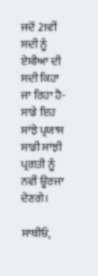ਜਦੋਂ 21ਵੀਂ ਸਦੀ ਨੂੰ ਏਸ਼ੀਆ ਦੀ ਸਦੀ ਕਿਹਾ ਜਾ ਰਿਹਾ ਹੈ- ਸਾਡੇ ਇਹ ਸਾਂਝੇ ਪ੍ਰਯਾਸ ਸਾਡੀ ਸਾਂਝੀ ਪ੍ਰਗਤੀ ਨੂੰ ਨਵੀਂ ਊਰਜਾ ਦੇਣਗੇ।

ਸਾਥੀਓ,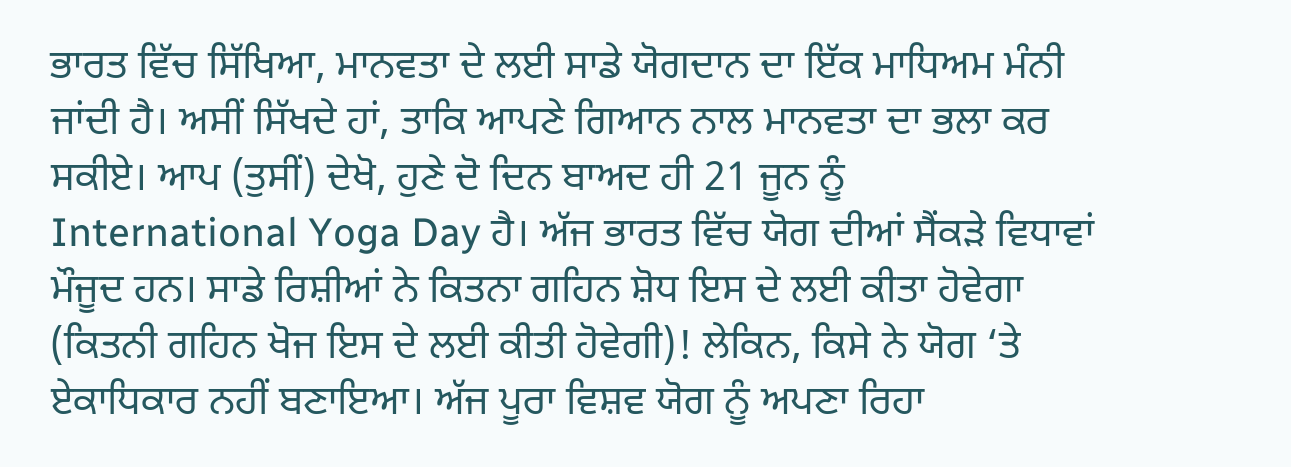ਭਾਰਤ ਵਿੱਚ ਸਿੱਖਿਆ, ਮਾਨਵਤਾ ਦੇ ਲਈ ਸਾਡੇ ਯੋਗਦਾਨ ਦਾ ਇੱਕ ਮਾਧਿਅਮ ਮੰਨੀ ਜਾਂਦੀ ਹੈ। ਅਸੀਂ ਸਿੱਖਦੇ ਹਾਂ, ਤਾਕਿ ਆਪਣੇ ਗਿਆਨ ਨਾਲ ਮਾਨਵਤਾ ਦਾ ਭਲਾ ਕਰ ਸਕੀਏ। ਆਪ (ਤੁਸੀਂ) ਦੇਖੋ, ਹੁਣੇ ਦੋ ਦਿਨ ਬਾਅਦ ਹੀ 21 ਜੂਨ ਨੂੰ International Yoga Day ਹੈ। ਅੱਜ ਭਾਰਤ ਵਿੱਚ ਯੋਗ ਦੀਆਂ ਸੈਂਕੜੇ ਵਿਧਾਵਾਂ ਮੌਜੂਦ ਹਨ। ਸਾਡੇ ਰਿਸ਼ੀਆਂ ਨੇ ਕਿਤਨਾ ਗਹਿਨ ਸ਼ੋਧ ਇਸ ਦੇ ਲਈ ਕੀਤਾ ਹੋਵੇਗਾ (ਕਿਤਨੀ ਗਹਿਨ ਖੋਜ ਇਸ ਦੇ ਲਈ ਕੀਤੀ ਹੋਵੇਗੀ)! ਲੇਕਿਨ, ਕਿਸੇ ਨੇ ਯੋਗ ‘ਤੇ ਏਕਾਧਿਕਾਰ ਨਹੀਂ ਬਣਾਇਆ। ਅੱਜ ਪੂਰਾ ਵਿਸ਼ਵ ਯੋਗ ਨੂੰ ਅਪਣਾ ਰਿਹਾ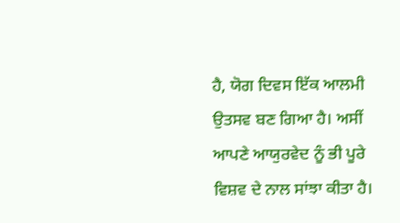ਹੈ, ਯੋਗ ਦਿਵਸ ਇੱਕ ਆਲਮੀ ਉਤਸਵ ਬਣ ਗਿਆ ਹੈ। ਅਸੀਂ ਆਪਣੇ ਆਯੁਰਵੇਦ ਨੂੰ ਭੀ ਪੂਰੇ ਵਿਸ਼ਵ ਦੇ ਨਾਲ ਸਾਂਝਾ ਕੀਤਾ ਹੈ।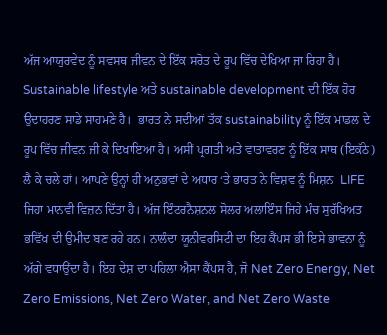ਅੱਜ ਆਯੁਰਵੇਦ ਨੂੰ ਸਵਸਥ ਜੀਵਨ ਦੇ ਇੱਕ ਸਰੋਤ ਦੇ ਰੂਪ ਵਿੱਚ ਦੇਖਿਆ ਜਾ ਰਿਹਾ ਹੈ।  Sustainable lifestyle ਅਤੇ sustainable development ਦੀ ਇੱਕ ਹੋਰ ਉਦਾਹਰਣ ਸਾਡੇ ਸਾਹਮਣੇ ਹੈ।  ਭਾਰਤ ਨੇ ਸਦੀਆਂ ਤੱਕ sustainability ਨੂੰ ਇੱਕ ਮਾਡਲ ਦੇ ਰੂਪ ਵਿੱਚ ਜੀਵਨ ਜੀ ਕੇ ਦਿਖਾਇਆ ਹੈ। ਅਸੀਂ ਪ੍ਰਗਤੀ ਅਤੇ ਵਾਤਾਵਰਣ ਨੂੰ ਇੱਕ ਸਾਥ (ਇਕੱਠੇ) ਲੈ ਕੇ ਚਲੇ ਹਾਂ। ਆਪਣੇ ਉਨ੍ਹਾਂ ਹੀ ਅਨੁਭਵਾਂ ਦੇ ਅਧਾਰ ‘ਤੇ ਭਾਰਤ ਨੇ ਵਿਸ਼ਵ ਨੂੰ ਮਿਸ਼ਨ  LIFE ਜਿਹਾ ਮਾਨਵੀ ਵਿਜ਼ਨ ਦਿੱਤਾ ਹੈ। ਅੱਜ ਇੰਟਰਨੈਸ਼ਨਲ ਸੋਲਰ ਅਲਾਇੰਸ ਜਿਹੇ ਮੰਚ ਸੁਰੱਖਿਅਤ ਭਵਿੱਖ ਦੀ ਉਮੀਦ ਬਣ ਰਹੇ ਹਨ। ਨਾਲੰਦਾ ਯੂਨੀਵਰਸਿਟੀ ਦਾ ਇਹ ਕੈਂਪਸ ਭੀ ਇਸੇ ਭਾਵਨਾ ਨੂੰ ਅੱਗੇ ਵਧਾਉਂਦਾ ਹੈ। ਇਹ ਦੇਸ਼ ਦਾ ਪਹਿਲਾ ਐਸਾ ਕੈਂਪਸ ਹੈ, ਜੋ Net Zero Energy, Net Zero Emissions, Net Zero Water, and Net Zero Waste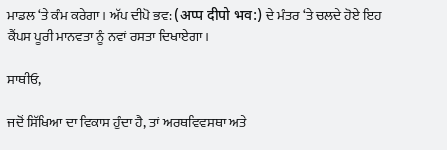ਮਾਡਲ ‘ਤੇ ਕੰਮ ਕਰੇਗਾ। ਅੱਪ ਦੀਪੋ ਭਵ: (अप्प दीपो भव:) ਦੇ ਮੰਤਰ ‘ਤੇ ਚਲਦੇ ਹੋਏ ਇਹ ਕੈਂਪਸ ਪੂਰੀ ਮਾਨਵਤਾ ਨੂੰ ਨਵਾਂ ਰਸਤਾ ਦਿਖਾਏਗਾ।

ਸਾਥੀਓ,

ਜਦੋਂ ਸਿੱਖਿਆ ਦਾ ਵਿਕਾਸ ਹੁੰਦਾ ਹੈ, ਤਾਂ ਅਰਥਵਿਵਸਥਾ ਅਤੇ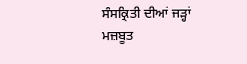ਸੰਸਕ੍ਰਿਤੀ ਦੀਆਂ ਜੜ੍ਹਾਂ ਮਜ਼ਬੂਤ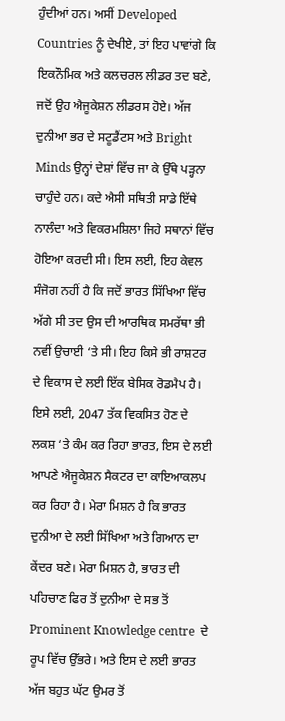ਹੁੰਦੀਆਂ ਹਨ। ਅਸੀਂ Developed Countries ਨੂੰ ਦੇਖੀਏ, ਤਾਂ ਇਹ ਪਾਵਾਂਗੇ ਕਿ ਇਕਨੌਮਿਕ ਅਤੇ ਕਲਚਰਲ ਲੀਡਰ ਤਦ ਬਣੇ, ਜਦੋਂ ਉਹ ਐਜੂਕੇਸ਼ਨ ਲੀਡਰਸ ਹੋਏ। ਅੱਜ ਦੁਨੀਆ ਭਰ ਦੇ ਸਟੂਡੈਂਟਸ ਅਤੇ Bright Minds ਉਨ੍ਹਾਂ ਦੇਸ਼ਾਂ ਵਿੱਚ ਜਾ ਕੇ ਉੱਥੇ ਪੜ੍ਹਨਾ ਚਾਹੁੰਦੇ ਹਨ। ਕਦੇ ਐਸੀ ਸਥਿਤੀ ਸਾਡੇ ਇੱਥੇ ਨਾਲੰਦਾ ਅਤੇ ਵਿਕਰਮਸ਼ਿਲਾ ਜਿਹੇ ਸਥਾਨਾਂ ਵਿੱਚ ਹੋਇਆ ਕਰਦੀ ਸੀ। ਇਸ ਲਈ, ਇਹ ਕੇਵਲ ਸੰਜੋਗ ਨਹੀਂ ਹੈ ਕਿ ਜਦੋਂ ਭਾਰਤ ਸਿੱਖਿਆ ਵਿੱਚ ਅੱਗੇ ਸੀ ਤਦ ਉਸ ਦੀ ਆਰਥਿਕ ਸਮਰੱਥਾ ਭੀ ਨਵੀਂ ਉਚਾਈ ‘ਤੇ ਸੀ। ਇਹ ਕਿਸੇ ਭੀ ਰਾਸ਼ਟਰ ਦੇ ਵਿਕਾਸ ਦੇ ਲਈ ਇੱਕ ਬੇਸਿਕ ਰੋਡਮੈਪ ਹੈ। ਇਸੇ ਲਈ, 2047 ਤੱਕ ਵਿਕਸਿਤ ਹੋਣ ਦੇ ਲਕਸ਼ ‘ਤੇ ਕੰਮ ਕਰ ਰਿਹਾ ਭਾਰਤ, ਇਸ ਦੇ ਲਈ ਆਪਣੇ ਐਜੂਕੇਸ਼ਨ ਸੈਕਟਰ ਦਾ ਕਾਇਆਕਲਪ ਕਰ ਰਿਹਾ ਹੈ। ਮੇਰਾ ਮਿਸ਼ਨ ਹੈ ਕਿ ਭਾਰਤ ਦੁਨੀਆ ਦੇ ਲਈ ਸਿੱਖਿਆ ਅਤੇ ਗਿਆਨ ਦਾ ਕੇਂਦਰ ਬਣੇ। ਮੇਰਾ ਮਿਸ਼ਨ ਹੈ, ਭਾਰਤ ਦੀ ਪਹਿਚਾਣ ਫਿਰ ਤੋਂ ਦੁਨੀਆ ਦੇ ਸਭ ਤੋਂ Prominent Knowledge centre  ਦੇ ਰੂਪ ਵਿੱਚ ਉੱਭਰੇ। ਅਤੇ ਇਸ ਦੇ ਲਈ ਭਾਰਤ ਅੱਜ ਬਹੁਤ ਘੱਟ ਉਮਰ ਤੋਂ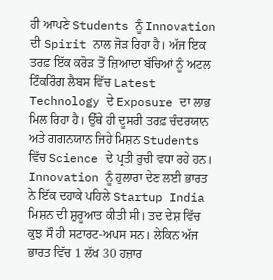ਹੀ ਆਪਣੇ Students ਨੂੰ Innovation ਦੀ Spirit ਨਾਲ ਜੋੜ ਰਿਹਾ ਹੈ। ਅੱਜ ਇਕ ਤਰਫ਼ ਇੱਕ ਕਰੋੜ ਤੋਂ ਜ਼ਿਆਦਾ ਬੱਚਿਆਂ ਨੂੰ ਅਟਲ ਟਿੰਕਰਿੰਗ ਲੈਬਸ ਵਿੱਚ Latest Technology ਦੇ Exposure ਦਾ ਲਾਭ ਮਿਲ ਰਿਹਾ ਹੈ। ਉੱਥੇ ਹੀ ਦੂਸਰੀ ਤਰਫ਼ ਚੰਦਰਯਾਨ ਅਤੇ ਗਗਨਯਾਨ ਜਿਹੇ ਮਿਸ਼ਨ Students ਵਿੱਚ Science ਦੇ ਪ੍ਰਤੀ ਰੁਚੀ ਵਧਾ ਰਹੇ ਹਨ। Innovation ਨੂੰ ਹੁਲਾਰਾ ਦੇਣ ਲਈ ਭਾਰਤ ਨੇ ਇੱਕ ਦਹਾਕੇ ਪਹਿਲੇ Startup India ਮਿਸ਼ਨ ਦੀ ਸ਼ੁਰੂਆਤ ਕੀਤੀ ਸੀ। ਤਦ ਦੇਸ਼ ਵਿੱਚ ਕੁਝ ਸੌ ਹੀ ਸਟਾਰਟ-ਅਪਸ ਸਨ। ਲੇਕਿਨ ਅੱਜ ਭਾਰਤ ਵਿੱਚ 1 ਲੱਖ 30 ਹਜ਼ਾਰ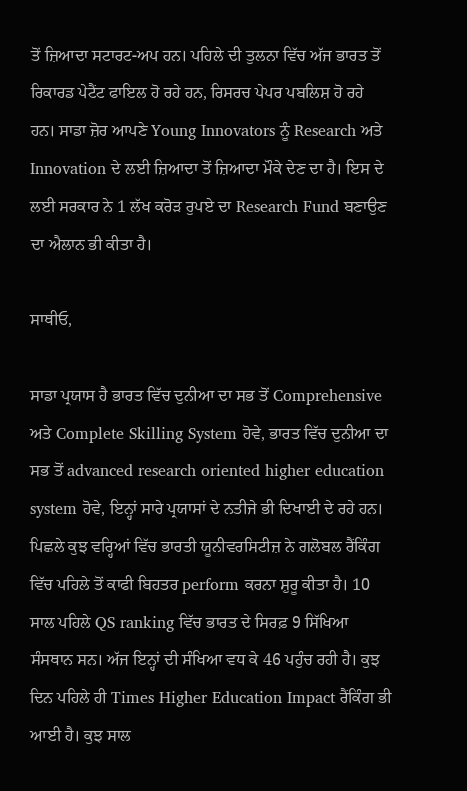ਤੋਂ ਜ਼ਿਆਦਾ ਸਟਾਰਟ-ਅਪ ਹਨ। ਪਹਿਲੇ ਦੀ ਤੁਲਨਾ ਵਿੱਚ ਅੱਜ ਭਾਰਤ ਤੋਂ ਰਿਕਾਰਡ ਪੇਟੈਂਟ ਫਾਇਲ ਹੋ ਰਹੇ ਹਨ, ਰਿਸਰਚ ਪੇਪਰ ਪਬਲਿਸ਼ ਹੋ ਰਹੇ ਹਨ। ਸਾਡਾ ਜ਼ੋਰ ਆਪਣੇ Young Innovators ਨੂੰ Research ਅਤੇ Innovation ਦੇ ਲਈ ਜ਼ਿਆਦਾ ਤੋਂ ਜ਼ਿਆਦਾ ਮੌਕੇ ਦੇਣ ਦਾ ਹੈ। ਇਸ ਦੇ ਲਈ ਸਰਕਾਰ ਨੇ 1 ਲੱਖ ਕਰੋੜ ਰੁਪਏ ਦਾ Research Fund ਬਣਾਉਣ ਦਾ ਐਲਾਨ ਭੀ ਕੀਤਾ ਹੈ।

ਸਾਥੀਓ,

ਸਾਡਾ ਪ੍ਰਯਾਸ ਹੈ ਭਾਰਤ ਵਿੱਚ ਦੁਨੀਆ ਦਾ ਸਭ ਤੋਂ Comprehensive ਅਤੇ Complete Skilling System ਹੋਵੇ, ਭਾਰਤ ਵਿੱਚ ਦੁਨੀਆ ਦਾ ਸਭ ਤੋਂ advanced research oriented higher education system ਹੋਵੇ, ਇਨ੍ਹਾਂ ਸਾਰੇ ਪ੍ਰਯਾਸਾਂ ਦੇ ਨਤੀਜੇ ਭੀ ਦਿਖਾਈ ਦੇ ਰਹੇ ਹਨ। ਪਿਛਲੇ ਕੁਝ ਵਰ੍ਹਿਆਂ ਵਿੱਚ ਭਾਰਤੀ ਯੂਨੀਵਰਸਿਟੀਜ਼ ਨੇ ਗਲੋਬਲ ਰੈਂਕਿੰਗ ਵਿੱਚ ਪਹਿਲੇ ਤੋਂ ਕਾਫੀ ਬਿਹਤਰ perform ਕਰਨਾ ਸ਼ੁਰੂ ਕੀਤਾ ਹੈ। 10 ਸਾਲ ਪਹਿਲੇ QS ranking ਵਿੱਚ ਭਾਰਤ ਦੇ ਸਿਰਫ਼ 9 ਸਿੱਖਿਆ ਸੰਸਥਾਨ ਸਨ। ਅੱਜ ਇਨ੍ਹਾਂ ਦੀ ਸੰਖਿਆ ਵਧ ਕੇ 46 ਪਹੁੰਚ ਰਹੀ ਹੈ। ਕੁਝ ਦਿਨ ਪਹਿਲੇ ਹੀ Times Higher Education Impact ਰੈਂਕਿੰਗ ਭੀ ਆਈ ਹੈ। ਕੁਝ ਸਾਲ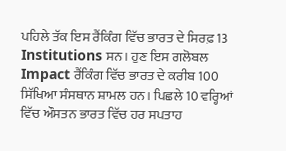ਪਹਿਲੇ ਤੱਕ ਇਸ ਰੈਂਕਿੰਗ ਵਿੱਚ ਭਾਰਤ ਦੇ ਸਿਰਫ਼ 13 Institutions ਸਨ। ਹੁਣ ਇਸ ਗਲੋਬਲ Impact ਰੈਂਕਿੰਗ ਵਿੱਚ ਭਾਰਤ ਦੇ ਕਰੀਬ 100 ਸਿੱਖਿਆ ਸੰਸਥਾਨ ਸ਼ਾਮਲ ਹਨ। ਪਿਛਲੇ 10 ਵਰ੍ਹਿਆਂ ਵਿੱਚ ਔਸਤਨ ਭਾਰਤ ਵਿੱਚ ਹਰ ਸਪਤਾਹ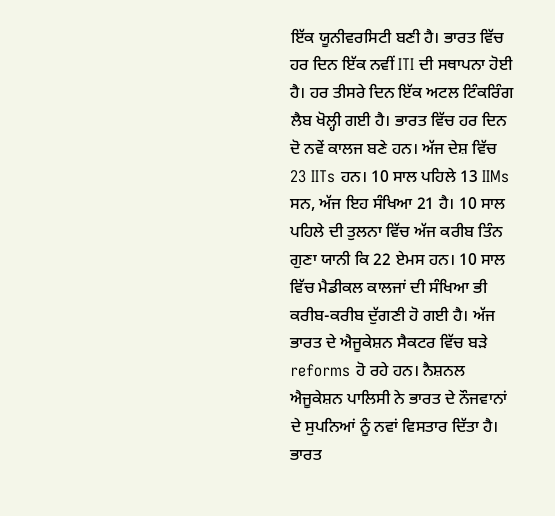ਇੱਕ ਯੂਨੀਵਰਸਿਟੀ ਬਣੀ ਹੈ। ਭਾਰਤ ਵਿੱਚ ਹਰ ਦਿਨ ਇੱਕ ਨਵੀਂ ITI ਦੀ ਸਥਾਪਨਾ ਹੋਈ ਹੈ। ਹਰ ਤੀਸਰੇ ਦਿਨ ਇੱਕ ਅਟਲ ਟਿੰਕਰਿੰਗ ਲੈਬ ਖੋਲ੍ਹੀ ਗਈ ਹੈ। ਭਾਰਤ ਵਿੱਚ ਹਰ ਦਿਨ ਦੋ ਨਵੇਂ ਕਾਲਜ ਬਣੇ ਹਨ। ਅੱਜ ਦੇਸ਼ ਵਿੱਚ 23 IITs ਹਨ। 10 ਸਾਲ ਪਹਿਲੇ 13 IIMs ਸਨ, ਅੱਜ ਇਹ ਸੰਖਿਆ 21 ਹੈ। 10 ਸਾਲ ਪਹਿਲੇ ਦੀ ਤੁਲਨਾ ਵਿੱਚ ਅੱਜ ਕਰੀਬ ਤਿੰਨ ਗੁਣਾ ਯਾਨੀ ਕਿ 22 ਏਮਸ ਹਨ। 10 ਸਾਲ ਵਿੱਚ ਮੈਡੀਕਲ ਕਾਲਜਾਂ ਦੀ ਸੰਖਿਆ ਭੀ ਕਰੀਬ-ਕਰੀਬ ਦੁੱਗਣੀ ਹੋ ਗਈ ਹੈ। ਅੱਜ ਭਾਰਤ ਦੇ ਐਜੂਕੇਸ਼ਨ ਸੈਕਟਰ ਵਿੱਚ ਬੜੇ reforms ਹੋ ਰਹੇ ਹਨ। ਨੈਸ਼ਨਲ ਐਜੂਕੇਸ਼ਨ ਪਾਲਿਸੀ ਨੇ ਭਾਰਤ ਦੇ ਨੌਜਵਾਨਾਂ ਦੇ ਸੁਪਨਿਆਂ ਨੂੰ ਨਵਾਂ ਵਿਸਤਾਰ ਦਿੱਤਾ ਹੈ। ਭਾਰਤ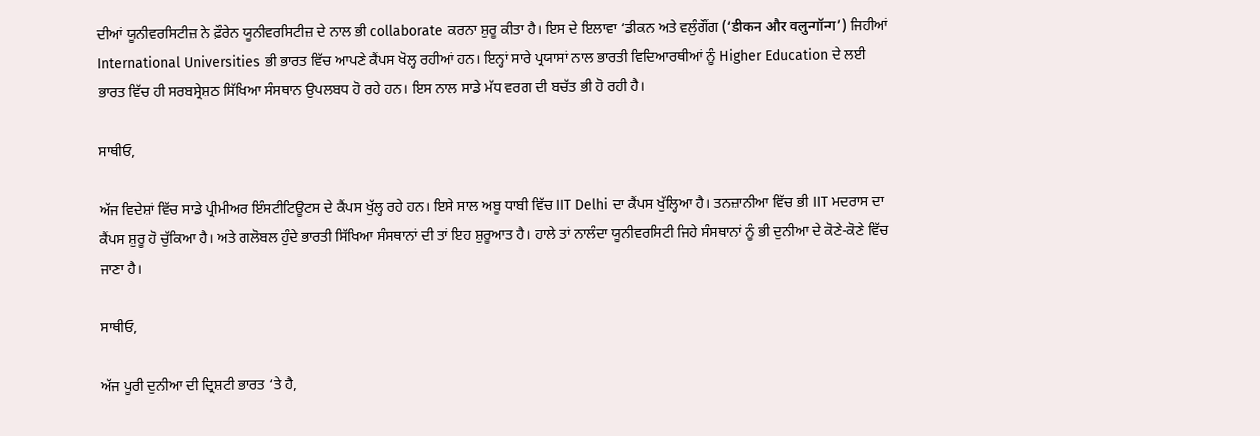ਦੀਆਂ ਯੂਨੀਵਰਸਿਟੀਜ਼ ਨੇ ਫ਼ੌਰੇਨ ਯੂਨੀਵਰਸਿਟੀਜ਼ ਦੇ ਨਾਲ ਭੀ collaborate ਕਰਨਾ ਸ਼ੁਰੂ ਕੀਤਾ ਹੈ। ਇਸ ਦੇ ਇਲਾਵਾ ‘ਡੀਕਨ ਅਤੇ ਵਲੁੰਗੌਂਗ (‘डीकन और वलुन्गॉन्ग’) ਜਿਹੀਆਂ International Universities ਭੀ ਭਾਰਤ ਵਿੱਚ ਆਪਣੇ ਕੈਂਪਸ ਖੋਲ੍ਹ ਰਹੀਆਂ ਹਨ। ਇਨ੍ਹਾਂ ਸਾਰੇ ਪ੍ਰਯਾਸਾਂ ਨਾਲ ਭਾਰਤੀ ਵਿਦਿਆਰਥੀਆਂ ਨੂੰ Higher Education ਦੇ ਲਈ ਭਾਰਤ ਵਿੱਚ ਹੀ ਸਰਬਸ੍ਰੇਸ਼ਠ ਸਿੱਖਿਆ ਸੰਸਥਾਨ ਉਪਲਬਧ ਹੋ ਰਹੇ ਹਨ। ਇਸ ਨਾਲ ਸਾਡੇ ਮੱਧ ਵਰਗ ਦੀ ਬਚੱਤ ਭੀ ਹੋ ਰਹੀ ਹੈ।

ਸਾਥੀਓ,

ਅੱਜ ਵਿਦੇਸ਼ਾਂ ਵਿੱਚ ਸਾਡੇ ਪ੍ਰੀਮੀਅਰ ਇੰਸਟੀਟਿਊਟਸ ਦੇ ਕੈਂਪਸ ਖੁੱਲ੍ਹ ਰਹੇ ਹਨ। ਇਸੇ ਸਾਲ ਅਬੂ ਧਾਬੀ ਵਿੱਚ IIT Delhi ਦਾ ਕੈਂਪਸ ਖੁੱਲ੍ਹਿਆ ਹੈ। ਤਨਜ਼ਾਨੀਆ ਵਿੱਚ ਭੀ IIT ਮਦਰਾਸ ਦਾ ਕੈਂਪਸ ਸ਼ੁਰੂ ਹੋ ਚੁੱਕਿਆ ਹੈ। ਅਤੇ ਗਲੋਬਲ ਹੁੰਦੇ ਭਾਰਤੀ ਸਿੱਖਿਆ ਸੰਸਥਾਨਾਂ ਦੀ ਤਾਂ ਇਹ ਸ਼ੁਰੂਆਤ ਹੈ। ਹਾਲੇ ਤਾਂ ਨਾਲੰਦਾ ਯੂਨੀਵਰਸਿਟੀ ਜਿਹੇ ਸੰਸਥਾਨਾਂ ਨੂੰ ਭੀ ਦੁਨੀਆ ਦੇ ਕੋਣੇ-ਕੋਣੇ ਵਿੱਚ ਜਾਣਾ ਹੈ।

ਸਾਥੀਓ,

ਅੱਜ ਪੂਰੀ ਦੁਨੀਆ ਦੀ ਦ੍ਰਿਸ਼ਟੀ ਭਾਰਤ ‘ਤੇ ਹੈ,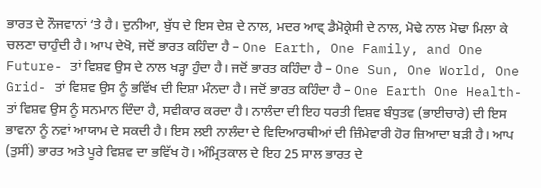ਭਾਰਤ ਦੇ ਨੌਜਵਾਨਾਂ ‘ਤੇ ਹੈ। ਦੁਨੀਆ, ਬੁੱਧ ਦੇ ਇਸ ਦੇਸ਼ ਦੇ ਨਾਲ, ਮਦਰ ਆਵ੍ ਡੈਮੋਕ੍ਰੇਸੀ ਦੇ ਨਾਲ, ਮੋਢੇ ਨਾਲ ਮੋਢਾ ਮਿਲਾ ਕੇ ਚਲਣਾ ਚਾਹੁੰਦੀ ਹੈ। ਆਪ ਦੇਖੋ, ਜਦੋਂ ਭਾਰਤ ਕਹਿੰਦਾ ਹੈ – One Earth, One Family, and One Future- ਤਾਂ ਵਿਸ਼ਵ ਉਸ ਦੇ ਨਾਲ ਖੜ੍ਹਾ ਹੁੰਦਾ ਹੈ। ਜਦੋਂ ਭਾਰਤ ਕਹਿੰਦਾ ਹੈ – One Sun, One World, One Grid- ਤਾਂ ਵਿਸ਼ਵ ਉਸ ਨੂੰ ਭਵਿੱਖ ਦੀ ਦਿਸ਼ਾ ਮੰਨਦਾ ਹੈ। ਜਦੋਂ ਭਾਰਤ ਕਹਿੰਦਾ ਹੈ – One Earth One Health- ਤਾਂ ਵਿਸ਼ਵ ਉਸ ਨੂੰ ਸਨਮਾਨ ਦਿੰਦਾ ਹੈ, ਸਵੀਕਾਰ ਕਰਦਾ ਹੈ। ਨਾਲੰਦਾ ਦੀ ਇਹ ਧਰਤੀ ਵਿਸ਼ਵ ਬੰਧੁਤਵ (ਭਾਈਚਾਰੇ) ਦੀ ਇਸ ਭਾਵਨਾ ਨੂੰ ਨਵਾਂ ਆਯਾਮ ਦੇ ਸਕਦੀ ਹੈ। ਇਸ ਲਈ ਨਾਲੰਦਾ ਦੇ ਵਿਦਿਆਰਥੀਆਂ ਦੀ ਜ਼ਿੰਮੇਵਾਰੀ ਹੋਰ ਜ਼ਿਆਦਾ ਬੜੀ ਹੈ। ਆਪ (ਤੁਸੀਂ) ਭਾਰਤ ਅਤੇ ਪੂਰੇ ਵਿਸ਼ਵ ਦਾ ਭਵਿੱਖ ਹੋ। ਅੰਮ੍ਰਿਤਕਾਲ ਦੇ ਇਹ 25 ਸਾਲ ਭਾਰਤ ਦੇ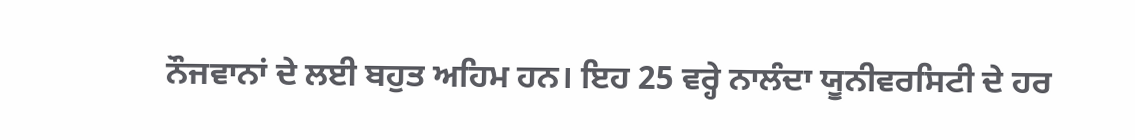ਨੌਜਵਾਨਾਂ ਦੇ ਲਈ ਬਹੁਤ ਅਹਿਮ ਹਨ। ਇਹ 25 ਵਰ੍ਹੇ ਨਾਲੰਦਾ ਯੂਨੀਵਰਸਿਟੀ ਦੇ ਹਰ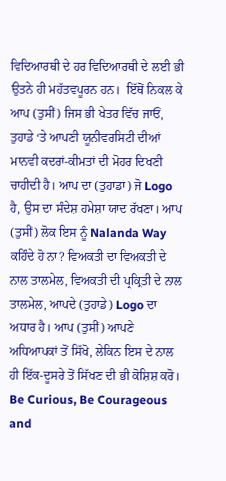ਵਿਦਿਆਰਥੀ ਦੇ ਹਰ ਵਿਦਿਆਰਥੀ ਦੇ ਲਈ ਭੀ ਉਤਨੇ ਹੀ ਮਹੱਤਵਪੂਰਨ ਹਨ।  ਇੱਥੋਂ ਨਿਕਲ ਕੇ ਆਪ (ਤੁਸੀਂ) ਜਿਸ ਭੀ ਖੇਤਰ ਵਿੱਚ ਜਾਓਂ, ਤੁਹਾਡੇ ‘ਤੇ ਆਪਣੀ ਯੂਨੀਵਰਸਿਟੀ ਦੀਆਂ ਮਾਨਵੀ ਕਦਰਾਂ-ਕੀਮਤਾਂ ਦੀ ਮੋਹਰ ਦਿਖਣੀ ਚਾਹੀਦੀ ਹੈ। ਆਪ ਦਾ (ਤੁਹਾਡਾ) ਜੋ Logo ਹੈ, ਉਸ ਦਾ ਸੰਦੇਸ਼ ਹਮੇਸ਼ਾ ਯਾਦ ਰੱਖਣਾ। ਆਪ (ਤੁਸੀਂ) ਲੋਕ ਇਸ ਨੂੰ Nalanda Way ਕਹਿੰਦੇ ਹੋ ਨਾ? ਵਿਅਕਤੀ ਦਾ ਵਿਅਕਤੀ ਦੇ ਨਾਲ ਤਾਲਮੇਲ, ਵਿਅਕਤੀ ਦੀ ਪ੍ਰਕ੍ਰਿਤੀ ਦੇ ਨਾਲ ਤਾਲਮੇਲ, ਆਪਦੇ (ਤੁਹਾਡੇ) Logo ਦਾ ਅਧਾਰ ਹੈ। ਆਪ (ਤੁਸੀਂ) ਆਪਣੇ ਅਧਿਆਪਕਾਂ ਤੋਂ ਸਿੱਖੋ, ਲੇਕਿਨ ਇਸ ਦੇ ਨਾਲ ਹੀ ਇੱਕ-ਦੂਸਰੇ ਤੋਂ ਸਿੱਖਣ ਦੀ ਭੀ ਕੋਸ਼ਿਸ਼ ਕਰੋ। Be Curious, Be Courageous and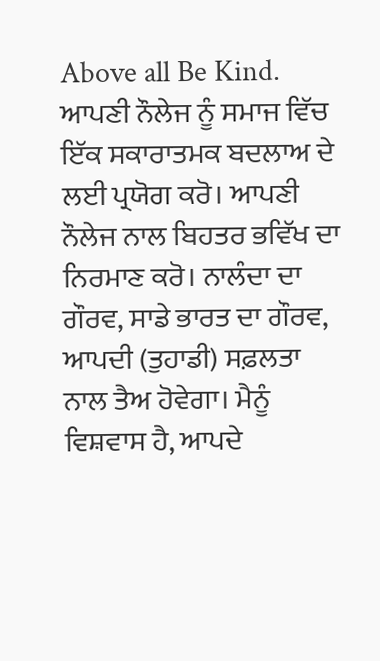Above all Be Kind. ਆਪਣੀ ਨੌਲੇਜ ਨੂੰ ਸਮਾਜ ਵਿੱਚ ਇੱਕ ਸਕਾਰਾਤਮਕ ਬਦਲਾਅ ਦੇ ਲਈ ਪ੍ਰਯੋਗ ਕਰੋ। ਆਪਣੀ ਨੌਲੇਜ ਨਾਲ ਬਿਹਤਰ ਭਵਿੱਖ ਦਾ ਨਿਰਮਾਣ ਕਰੋ। ਨਾਲੰਦਾ ਦਾ ਗੌਰਵ, ਸਾਡੇ ਭਾਰਤ ਦਾ ਗੌਰਵ, ਆਪਦੀ (ਤੁਹਾਡੀ) ਸਫ਼ਲਤਾ ਨਾਲ ਤੈਅ ਹੋਵੇਗਾ। ਮੈਨੂੰ ਵਿਸ਼ਵਾਸ ਹੈ, ਆਪਦੇ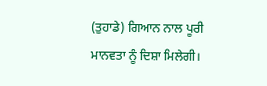(ਤੁਹਾਡੇ) ਗਿਆਨ ਨਾਲ ਪੂਰੀ ਮਾਨਵਤਾ ਨੂੰ ਦਿਸ਼ਾ ਮਿਲੇਗੀ।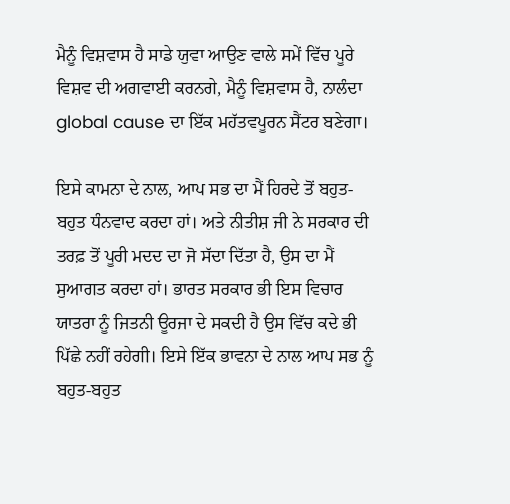ਮੈਨੂੰ ਵਿਸ਼ਵਾਸ ਹੈ ਸਾਡੇ ਯੁਵਾ ਆਉਣ ਵਾਲੇ ਸਮੇਂ ਵਿੱਚ ਪੂਰੇ ਵਿਸ਼ਵ ਦੀ ਅਗਵਾਈ ਕਰਨਗੇ, ਮੈਨੂੰ ਵਿਸ਼ਵਾਸ ਹੈ, ਨਾਲੰਦਾ global cause ਦਾ ਇੱਕ ਮਹੱਤਵਪੂਰਨ ਸੈਂਟਰ ਬਣੇਗਾ।

ਇਸੇ ਕਾਮਨਾ ਦੇ ਨਾਲ, ਆਪ ਸਭ ਦਾ ਮੈਂ ਹਿਰਦੇ ਤੋਂ ਬਹੁਤ-ਬਹੁਤ ਧੰਨਵਾਦ ਕਰਦਾ ਹਾਂ। ਅਤੇ ਨੀਤੀਸ਼ ਜੀ ਨੇ ਸਰਕਾਰ ਦੀ ਤਰਫ਼ ਤੋਂ ਪੂਰੀ ਮਦਦ ਦਾ ਜੋ ਸੱਦਾ ਦਿੱਤਾ ਹੈ, ਉਸ ਦਾ ਮੈਂ ਸੁਆਗਤ ਕਰਦਾ ਹਾਂ। ਭਾਰਤ ਸਰਕਾਰ ਭੀ ਇਸ ਵਿਚਾਰ ਯਾਤਰਾ ਨੂੰ ਜਿਤਨੀ ਊਰਜਾ ਦੇ ਸਕਦੀ ਹੈ ਉਸ ਵਿੱਚ ਕਦੇ ਭੀ ਪਿੱਛੇ ਨਹੀਂ ਰਹੇਗੀ। ਇਸੇ ਇੱਕ ਭਾਵਨਾ ਦੇ ਨਾਲ ਆਪ ਸਭ ਨੂੰ ਬਹੁਤ-ਬਹੁਤ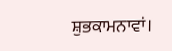ਸ਼ੁਭਕਾਮਨਾਵਾਂ।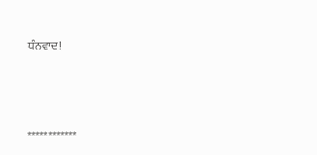ਧੰਨਵਾਦ!



************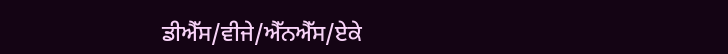ਡੀਐੱਸ/ਵੀਜੇ/ਐੱਨਐੱਸ/ਏਕੇ